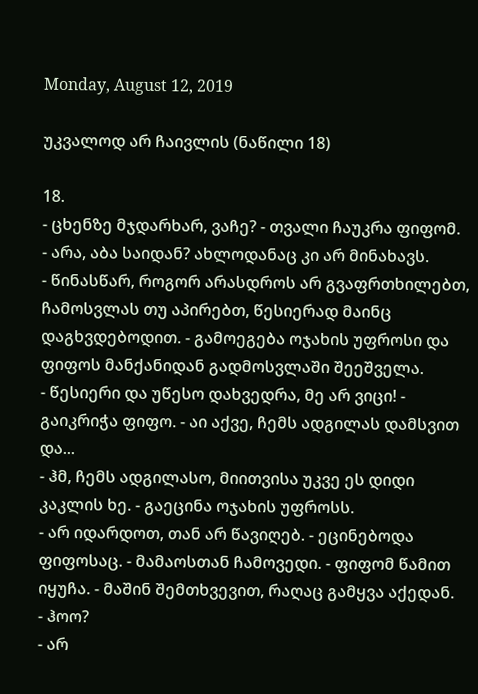Monday, August 12, 2019

უკვალოდ არ ჩაივლის (ნაწილი 18)

18.
- ცხენზე მჯდარხარ, ვაჩე? - თვალი ჩაუკრა ფიფომ.
- არა, აბა საიდან? ახლოდანაც კი არ მინახავს.
- წინასწარ, როგორ არასდროს არ გვაფრთხილებთ, ჩამოსვლას თუ აპირებთ, წესიერად მაინც დაგხვდებოდით. - გამოეგება ოჯახის უფროსი და ფიფოს მანქანიდან გადმოსვლაში შეეშველა.
- წესიერი და უწესო დახვედრა, მე არ ვიცი! - გაიკრიჭა ფიფო. - აი აქვე, ჩემს ადგილას დამსვით და...
- ჰმ, ჩემს ადგილასო, მიითვისა უკვე ეს დიდი კაკლის ხე. - გაეცინა ოჯახის უფროსს.
- არ იდარდოთ, თან არ წავიღებ. - ეცინებოდა ფიფოსაც. - მამაოსთან ჩამოვედი. - ფიფომ წამით იყუჩა. - მაშინ შემთხვევით, რაღაც გამყვა აქედან.
- ჰოო?
- არ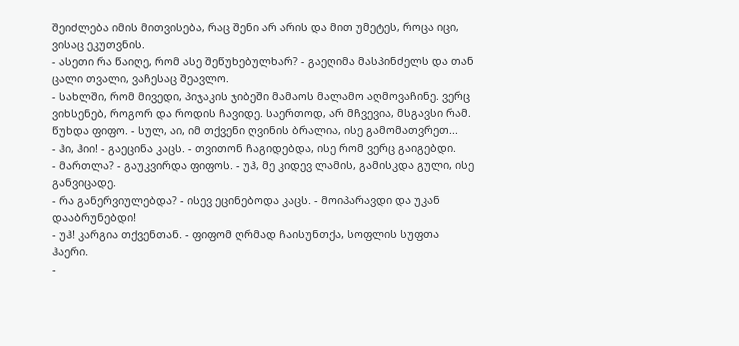შეიძლება იმის მითვისება, რაც შენი არ არის და მით უმეტეს, როცა იცი, ვისაც ეკუთვნის.
- ასეთი რა წაიღე, რომ ასე შეწუხებულხარ? - გაეღიმა მასპინძელს და თან ცალი თვალი, ვაჩესაც შეავლო.
- სახლში, რომ მივედი, პიჯაკის ჯიბეში მამაოს მალამო აღმოვაჩინე. ვერც ვიხსენებ, როგორ და როდის ჩავიდე. საერთოდ, არ მჩვევია, მსგავსი რამ. წუხდა ფიფო. - სულ, აი, იმ თქვენი ღვინის ბრალია, ისე გამომათვრეთ...
- ჰი, ჰიი! - გაეცინა კაცს. - თვითონ ჩაგიდებდა, ისე რომ ვერც გაიგებდი.
- მართლა? - გაუკვირდა ფიფოს. - უჰ, მე კიდევ ლამის, გამისკდა გული, ისე განვიცადე.
- რა განერვიულებდა? - ისევ ეცინებოდა კაცს. - მოიპარავდი და უკან დააბრუნებდი!
- უჰ! კარგია თქვენთან. - ფიფომ ღრმად ჩაისუნთქა, სოფლის სუფთა ჰაერი.
-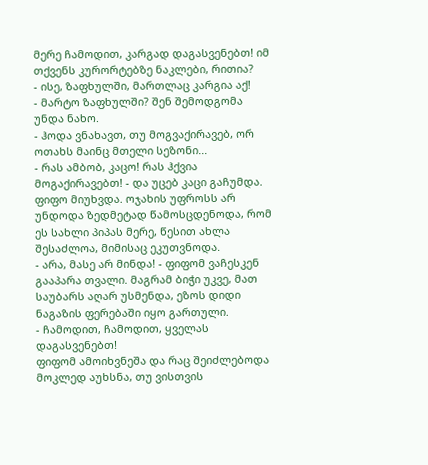მერე ჩამოდით, კარგად დაგასვენებთ! იმ თქვენს კურორტებზე ნაკლები, რითია?
- ისე, ზაფხულში, მართლაც კარგია აქ!
- მარტო ზაფხულში? შენ შემოდგომა უნდა ნახო.
- ჰოდა ვნახავთ, თუ მოგვაქირავებ, ორ ოთახს მაინც მთელი სეზონი...
- რას ამბობ, კაცო! რას ჰქვია მოგაქირავებთ! - და უცებ კაცი გაჩუმდა.
ფიფო მიუხვდა. ოჯახის უფროსს არ უნდოდა ზედმეტად წამოსცდენოდა, რომ ეს სახლი პიპას მერე, წესით ახლა შესაძლოა, მიმისაც ეკუთვნოდა.
- არა, მასე არ მინდა! - ფიფომ ვაჩესკენ გააპარა თვალი. მაგრამ ბიჭი უკვე, მათ საუბარს აღარ უსმენდა, ეზოს დიდი ნაგაზის ფერებაში იყო გართული.
- ჩამოდით, ჩამოდით, ყველას დაგასვენებთ!
ფიფომ ამოიხვნეშა და რაც შეიძლებოდა მოკლედ აუხსნა, თუ ვისთვის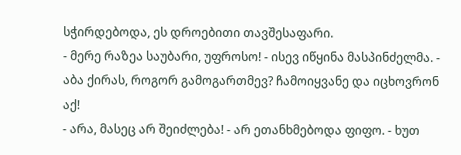სჭირდებოდა, ეს დროებითი თავშესაფარი.
- მერე რაზეა საუბარი, უფროსო! - ისევ იწყინა მასპინძელმა. - აბა ქირას, როგორ გამოგართმევ? ჩამოიყვანე და იცხოვრონ აქ!
- არა, მასეც არ შეიძლება! - არ ეთანხმებოდა ფიფო. - ხუთ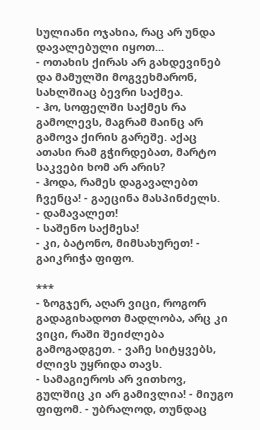სულიანი ოჯახია, რაც არ უნდა დავალებული იყოთ...
- ოთახის ქირას არ გახდევინებ და მამულში მოგვეხმარონ, სახლშიაც ბევრი საქმეა.
- ჰო, სოფელში საქმეს რა გამოლევს, მაგრამ მაინც არ გამოვა ქირის გარეშე. აქაც ათასი რამ გჭირდებათ, მარტო საკვები ხომ არ არის?
- ჰოდა, რამეს დაგავალებთ ჩვენცა! - გაეცინა მასპინძელს.
- დამავალეთ!
- საშენო საქმესა!
- კი, ბატონო, მიმსახურეთ! - გაიკრიჭა ფიფო.

***
- ზოგჯერ, აღარ ვიცი, როგორ გადაგიხადოთ მადლობა, არც კი ვიცი, რაში შეიძლება გამოგადგეთ. - ვაჩე სიტყვებს, ძლივს უყრიდა თავს.
- სამაგიეროს არ ვითხოვ, გულშიც კი არ გამივლია! - მიუგო ფიფომ. - უბრალოდ, თუნდაც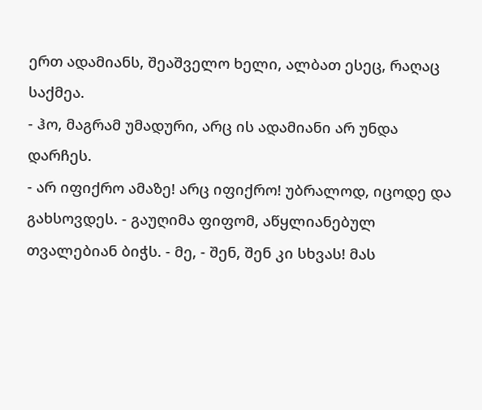ერთ ადამიანს, შეაშველო ხელი, ალბათ ესეც, რაღაც საქმეა.
- ჰო, მაგრამ უმადური, არც ის ადამიანი არ უნდა დარჩეს.
- არ იფიქრო ამაზე! არც იფიქრო! უბრალოდ, იცოდე და გახსოვდეს. - გაუღიმა ფიფომ, აწყლიანებულ თვალებიან ბიჭს. - მე, - შენ, შენ კი სხვას! მას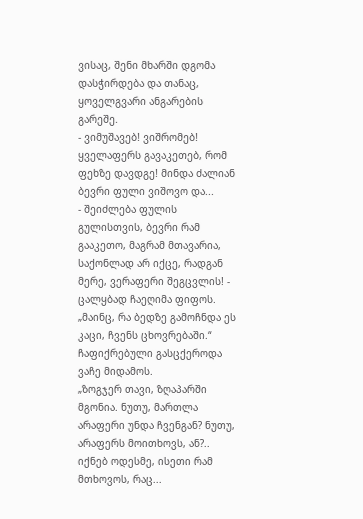ვისაც, შენი მხარში დგომა დასჭირდება და თანაც, ყოველგვარი ანგარების გარეშე.
- ვიმუშავებ! ვიშრომებ! ყველაფერს გავაკეთებ, რომ ფეხზე დავდგე! მინდა ძალიან ბევრი ფული ვიშოვო და...
- შეიძლება ფულის გულისთვის, ბევრი რამ გააკეთო, მაგრამ მთავარია, საქონლად არ იქცე, რადგან მერე, ვერაფერი შეგცვლის! - ცალყბად ჩაეღიმა ფიფოს.
„მაინც, რა ბედზე გამოჩნდა ეს კაცი, ჩვენს ცხოვრებაში.“
ჩაფიქრებული გასცქეროდა ვაჩე მიდამოს.
„ზოგჯერ თავი, ზღაპარში მგონია. ნუთუ, მართლა არაფერი უნდა ჩვენგან? ნუთუ, არაფერს მოითხოვს, ან?..
იქნებ ოდესმე, ისეთი რამ მთხოვოს, რაც...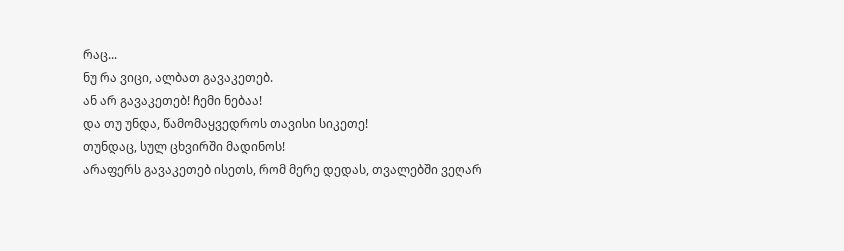რაც...
ნუ რა ვიცი, ალბათ გავაკეთებ.
ან არ გავაკეთებ! ჩემი ნებაა!
და თუ უნდა, წამომაყვედროს თავისი სიკეთე!
თუნდაც, სულ ცხვირში მადინოს!
არაფერს გავაკეთებ ისეთს, რომ მერე დედას, თვალებში ვეღარ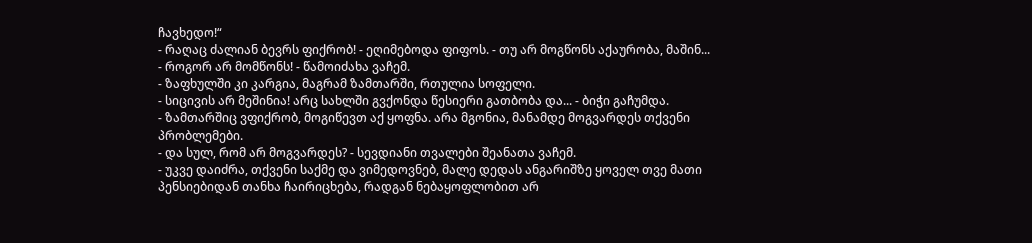ჩავხედო!“
- რაღაც ძალიან ბევრს ფიქრობ! - ეღიმებოდა ფიფოს. - თუ არ მოგწონს აქაურობა, მაშინ...
- როგორ არ მომწონს! - წამოიძახა ვაჩემ.
- ზაფხულში კი კარგია, მაგრამ ზამთარში, რთულია სოფელი.
- სიცივის არ მეშინია! არც სახლში გვქონდა წესიერი გათბობა და... - ბიჭი გაჩუმდა.
- ზამთარშიც ვფიქრობ, მოგიწევთ აქ ყოფნა. არა მგონია, მანამდე მოგვარდეს თქვენი პრობლემები.
- და სულ, რომ არ მოგვარდეს? - სევდიანი თვალები შეანათა ვაჩემ.
- უკვე დაიძრა, თქვენი საქმე და ვიმედოვნებ, მალე დედას ანგარიშზე ყოველ თვე მათი პენსიებიდან თანხა ჩაირიცხება, რადგან ნებაყოფლობით არ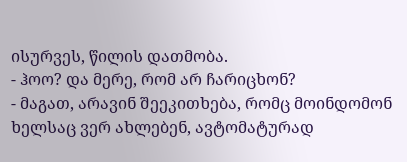ისურვეს, წილის დათმობა.
- ჰოო? და მერე, რომ არ ჩარიცხონ?
- მაგათ, არავინ შეეკითხება, რომც მოინდომონ ხელსაც ვერ ახლებენ, ავტომატურად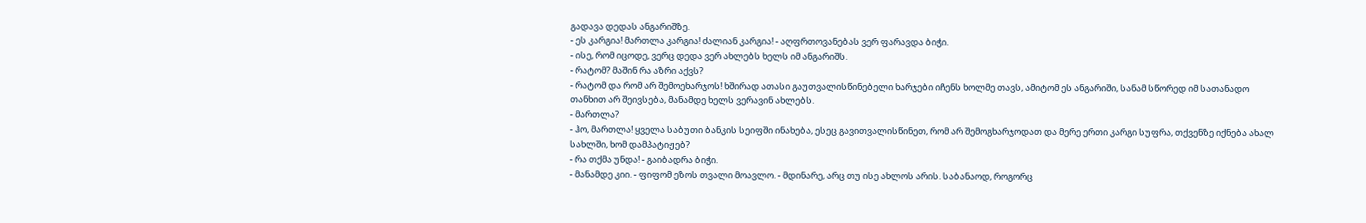გადავა დედას ანგარიშზე.
- ეს კარგია! მართლა კარგია! ძალიან კარგია! - აღფრთოვანებას ვერ ფარავდა ბიჭი.
- ისე, რომ იცოდე, ვერც დედა ვერ ახლებს ხელს იმ ანგარიშს.
- რატომ? მაშინ რა აზრი აქვს?
- რატომ და რომ არ შემოეხარჯოს! ხშირად ათასი გაუთვალისწინებელი ხარჯები იჩენს ხოლმე თავს, ამიტომ ეს ანგარიში, სანამ სწორედ იმ სათანადო თანხით არ შეივსება, მანამდე ხელს ვერავინ ახლებს.
- მართლა?
- ჰო, მართლა! ყველა საბუთი ბანკის სეიფში ინახება, ესეც გავითვალისწინეთ, რომ არ შემოგხარჯოდათ და მერე ერთი კარგი სუფრა, თქვენზე იქნება ახალ სახლში, ხომ დამპატიჟებ?
- რა თქმა უნდა! - გაიბადრა ბიჭი.
- მანამდე კიი. - ფიფომ ეზოს თვალი მოავლო. - მდინარე, არც თუ ისე ახლოს არის. საბანაოდ, როგორც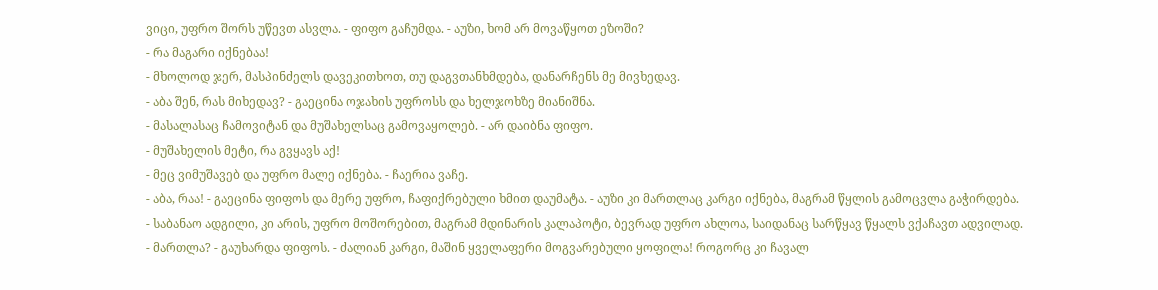ვიცი, უფრო შორს უწევთ ასვლა. - ფიფო გაჩუმდა. - აუზი, ხომ არ მოვაწყოთ ეზოში?
- რა მაგარი იქნებაა!
- მხოლოდ ჯერ, მასპინძელს დავეკითხოთ, თუ დაგვთანხმდება, დანარჩენს მე მივხედავ.
- აბა შენ, რას მიხედავ? - გაეცინა ოჯახის უფროსს და ხელჯოხზე მიანიშნა.
- მასალასაც ჩამოვიტან და მუშახელსაც გამოვაყოლებ. - არ დაიბნა ფიფო.
- მუშახელის მეტი, რა გვყავს აქ!
- მეც ვიმუშავებ და უფრო მალე იქნება. - ჩაერია ვაჩე.
- აბა, რაა! - გაეცინა ფიფოს და მერე უფრო, ჩაფიქრებული ხმით დაუმატა. - აუზი კი მართლაც კარგი იქნება, მაგრამ წყლის გამოცვლა გაჭირდება.
- საბანაო ადგილი, კი არის, უფრო მოშორებით, მაგრამ მდინარის კალაპოტი, ბევრად უფრო ახლოა, საიდანაც სარწყავ წყალს ვქაჩავთ ადვილად.
- მართლა? - გაუხარდა ფიფოს. - ძალიან კარგი, მაშინ ყველაფერი მოგვარებული ყოფილა! როგორც კი ჩავალ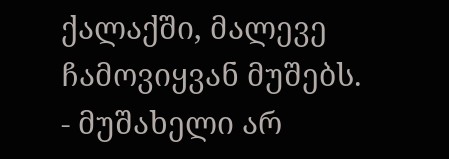ქალაქში, მალევე ჩამოვიყვან მუშებს.
- მუშახელი არ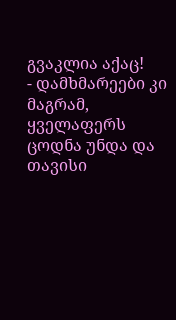გვაკლია აქაც!
- დამხმარეები კი მაგრამ, ყველაფერს ცოდნა უნდა და თავისი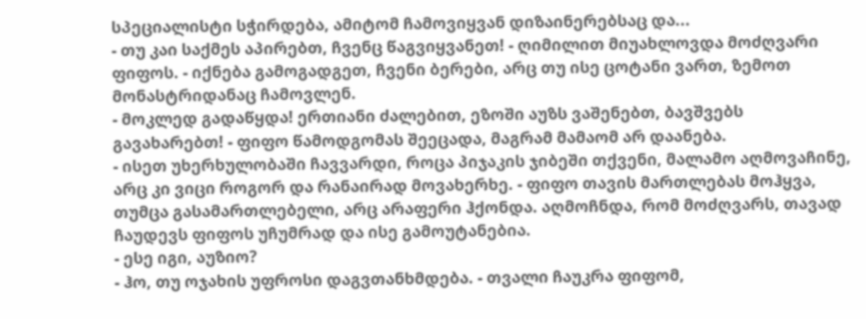სპეციალისტი სჭირდება, ამიტომ ჩამოვიყვან დიზაინერებსაც და...
- თუ კაი საქმეს აპირებთ, ჩვენც წაგვიყვანეთ! - ღიმილით მიუახლოვდა მოძღვარი ფიფოს. - იქნება გამოგადგეთ, ჩვენი ბერები, არც თუ ისე ცოტანი ვართ, ზემოთ მონასტრიდანაც ჩამოვლენ.
- მოკლედ გადაწყდა! ერთიანი ძალებით, ეზოში აუზს ვაშენებთ, ბავშვებს გავახარებთ! - ფიფო წამოდგომას შეეცადა, მაგრამ მამაომ არ დაანება.
- ისეთ უხერხულობაში ჩავვარდი, როცა პიჯაკის ჯიბეში თქვენი, მალამო აღმოვაჩინე, არც კი ვიცი როგორ და რანაირად მოვახერხე. - ფიფო თავის მართლებას მოჰყვა, თუმცა გასამართლებელი, არც არაფერი ჰქონდა. აღმოჩნდა, რომ მოძღვარს, თავად ჩაუდევს ფიფოს უჩუმრად და ისე გამოუტანებია.
- ესე იგი, აუზიო?
- ჰო, თუ ოჯახის უფროსი დაგვთანხმდება. - თვალი ჩაუკრა ფიფომ,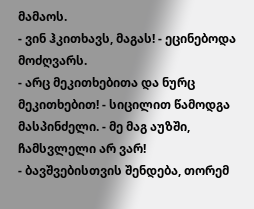მამაოს.
- ვინ ჰკითხავს, მაგას! - ეცინებოდა მოძღვარს.
- არც მეკითხებითა და ნურც მეკითხებით! - სიცილით წამოდგა მასპინძელი. - მე მაგ აუზში, ჩამსვლელი არ ვარ!
- ბავშვებისთვის შენდება, თორემ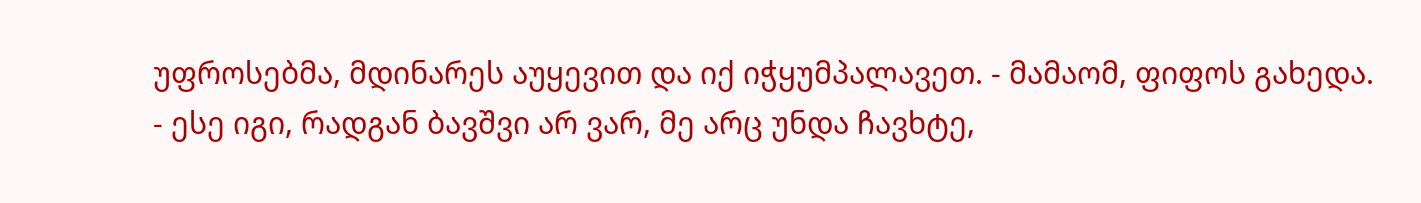უფროსებმა, მდინარეს აუყევით და იქ იჭყუმპალავეთ. - მამაომ, ფიფოს გახედა.
- ესე იგი, რადგან ბავშვი არ ვარ, მე არც უნდა ჩავხტე,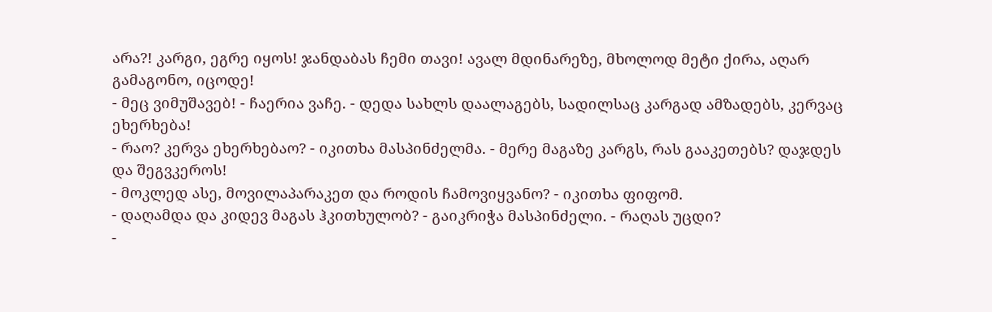არა?! კარგი, ეგრე იყოს! ჯანდაბას ჩემი თავი! ავალ მდინარეზე, მხოლოდ მეტი ქირა, აღარ გამაგონო, იცოდე!
- მეც ვიმუშავებ! - ჩაერია ვაჩე. - დედა სახლს დაალაგებს, სადილსაც კარგად ამზადებს, კერვაც ეხერხება!
- რაო? კერვა ეხერხებაო? - იკითხა მასპინძელმა. - მერე მაგაზე კარგს, რას გააკეთებს? დაჯდეს და შეგვკეროს!
- მოკლედ ასე, მოვილაპარაკეთ და როდის ჩამოვიყვანო? - იკითხა ფიფომ.
- დაღამდა და კიდევ მაგას ჰკითხულობ? - გაიკრიჭა მასპინძელი. - რაღას უცდი?
-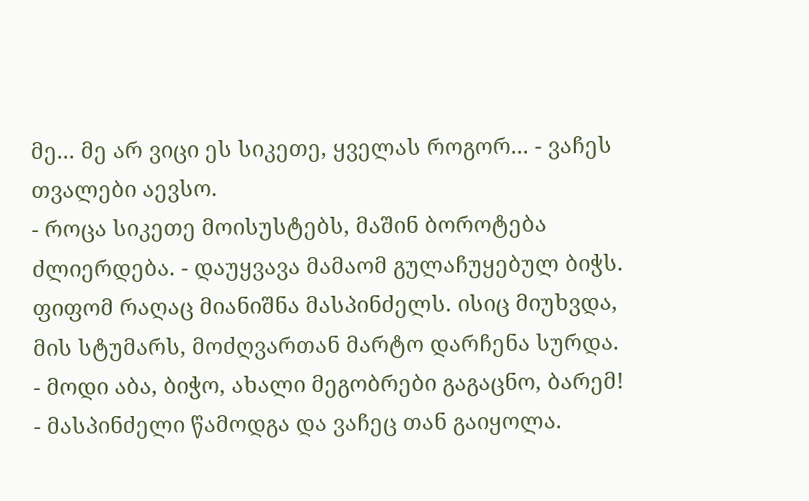მე... მე არ ვიცი ეს სიკეთე, ყველას როგორ... - ვაჩეს თვალები აევსო.
- როცა სიკეთე მოისუსტებს, მაშინ ბოროტება ძლიერდება. - დაუყვავა მამაომ გულაჩუყებულ ბიჭს.
ფიფომ რაღაც მიანიშნა მასპინძელს. ისიც მიუხვდა, მის სტუმარს, მოძღვართან მარტო დარჩენა სურდა.
- მოდი აბა, ბიჭო, ახალი მეგობრები გაგაცნო, ბარემ! - მასპინძელი წამოდგა და ვაჩეც თან გაიყოლა.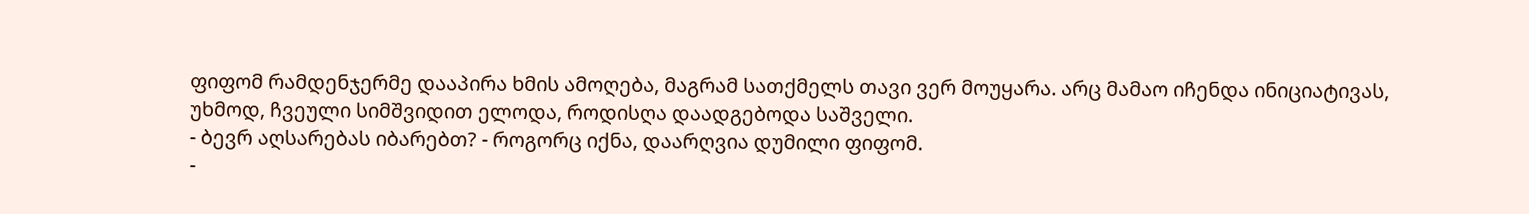ფიფომ რამდენჯერმე დააპირა ხმის ამოღება, მაგრამ სათქმელს თავი ვერ მოუყარა. არც მამაო იჩენდა ინიციატივას, უხმოდ, ჩვეული სიმშვიდით ელოდა, როდისღა დაადგებოდა საშველი.
- ბევრ აღსარებას იბარებთ? - როგორც იქნა, დაარღვია დუმილი ფიფომ.
-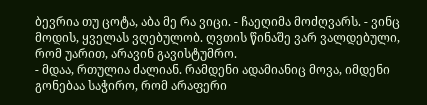ბევრია თუ ცოტა, აბა მე რა ვიცი. - ჩაეღიმა მოძღვარს. - ვინც მოდის, ყველას ვღებულობ. ღვთის წინაშე ვარ ვალდებული, რომ უარით, არავინ გავისტუმრო.
- მდაა, რთულია ძალიან. რამდენი ადამიანიც მოვა, იმდენი გონებაა საჭირო, რომ არაფერი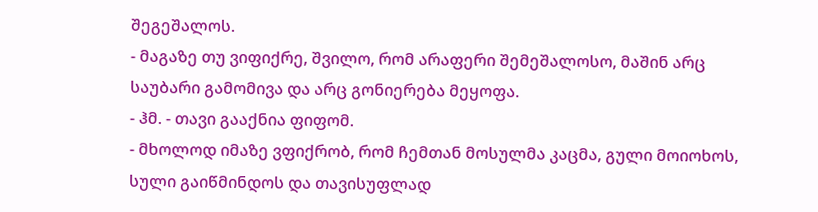შეგეშალოს.
- მაგაზე თუ ვიფიქრე, შვილო, რომ არაფერი შემეშალოსო, მაშინ არც საუბარი გამომივა და არც გონიერება მეყოფა.
- ჰმ. - თავი გააქნია ფიფომ.
- მხოლოდ იმაზე ვფიქრობ, რომ ჩემთან მოსულმა კაცმა, გული მოიოხოს, სული გაიწმინდოს და თავისუფლად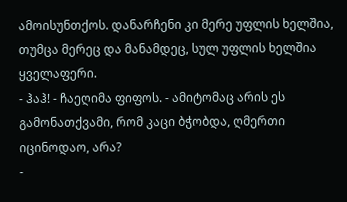ამოისუნთქოს. დანარჩენი კი მერე უფლის ხელშია, თუმცა მერეც და მანამდეც, სულ უფლის ხელშია ყველაფერი.
- ჰაჰ! - ჩაეღიმა ფიფოს. - ამიტომაც არის ეს გამონათქვამი, რომ კაცი ბჭობდა, ღმერთი იცინოდაო, არა?
-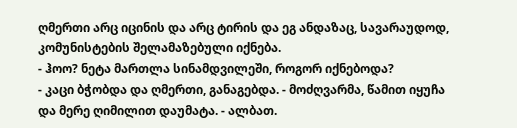ღმერთი არც იცინის და არც ტირის და ეგ ანდაზაც, სავარაუდოდ, კომუნისტების შელამაზებული იქნება.
- ჰოო? ნეტა მართლა სინამდვილეში, როგორ იქნებოდა?
- კაცი ბჭობდა და ღმერთი, განაგებდა. - მოძღვარმა, წამით იყუჩა და მერე ღიმილით დაუმატა. - ალბათ.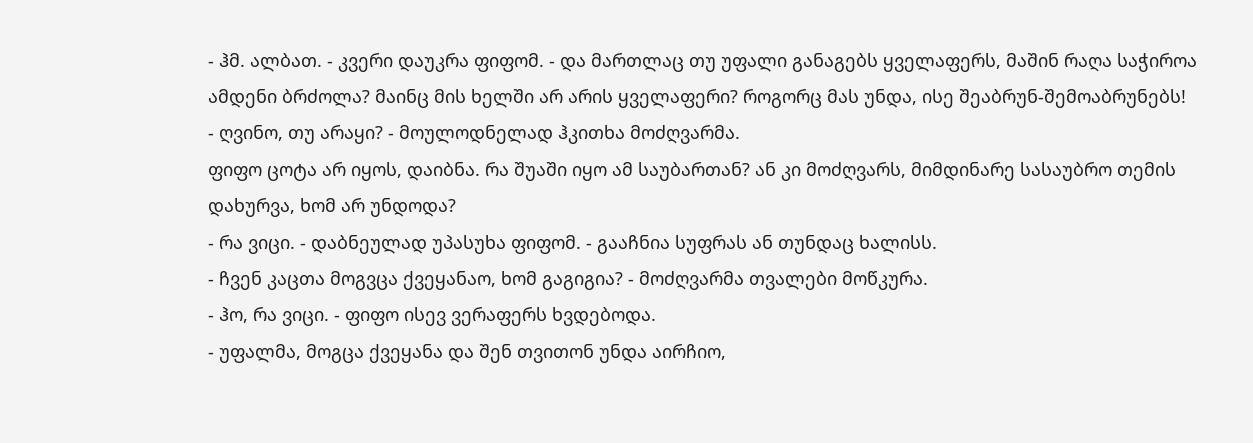- ჰმ. ალბათ. - კვერი დაუკრა ფიფომ. - და მართლაც თუ უფალი განაგებს ყველაფერს, მაშინ რაღა საჭიროა ამდენი ბრძოლა? მაინც მის ხელში არ არის ყველაფერი? როგორც მას უნდა, ისე შეაბრუნ-შემოაბრუნებს!
- ღვინო, თუ არაყი? - მოულოდნელად ჰკითხა მოძღვარმა.
ფიფო ცოტა არ იყოს, დაიბნა. რა შუაში იყო ამ საუბართან? ან კი მოძღვარს, მიმდინარე სასაუბრო თემის დახურვა, ხომ არ უნდოდა?
- რა ვიცი. - დაბნეულად უპასუხა ფიფომ. - გააჩნია სუფრას ან თუნდაც ხალისს.
- ჩვენ კაცთა მოგვცა ქვეყანაო, ხომ გაგიგია? - მოძღვარმა თვალები მოწკურა.
- ჰო, რა ვიცი. - ფიფო ისევ ვერაფერს ხვდებოდა.
- უფალმა, მოგცა ქვეყანა და შენ თვითონ უნდა აირჩიო,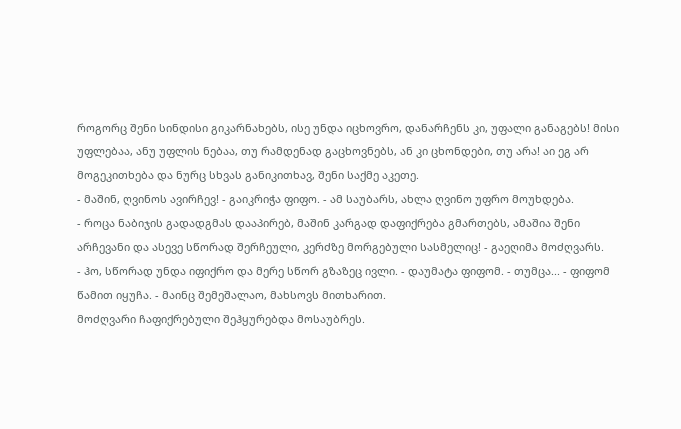როგორც შენი სინდისი გიკარნახებს, ისე უნდა იცხოვრო, დანარჩენს კი, უფალი განაგებს! მისი უფლებაა, ანუ უფლის ნებაა, თუ რამდენად გაცხოვნებს, ან კი ცხონდები, თუ არა! აი ეგ არ მოგეკითხება და ნურც სხვას განიკითხავ, შენი საქმე აკეთე.
- მაშინ, ღვინოს ავირჩევ! - გაიკრიჭა ფიფო. - ამ საუბარს, ახლა ღვინო უფრო მოუხდება.
- როცა ნაბიჯის გადადგმას დააპირებ, მაშინ კარგად დაფიქრება გმართებს, ამაშია შენი არჩევანი და ასევე სწორად შერჩეული, კერძზე მორგებული სასმელიც! - გაეღიმა მოძღვარს.
- ჰო, სწორად უნდა იფიქრო და მერე სწორ გზაზეც ივლი. - დაუმატა ფიფომ. - თუმცა... - ფიფომ წამით იყუჩა. - მაინც შემეშალაო, მახსოვს მითხარით.
მოძღვარი ჩაფიქრებული შეჰყურებდა მოსაუბრეს.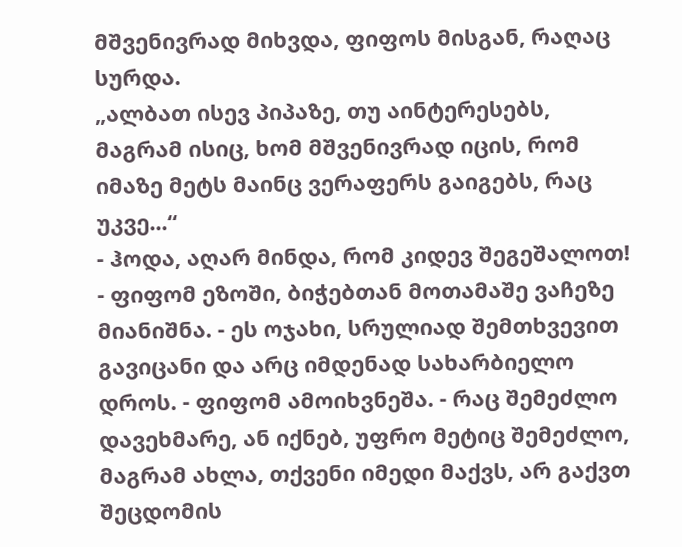მშვენივრად მიხვდა, ფიფოს მისგან, რაღაც სურდა.
„ალბათ ისევ პიპაზე, თუ აინტერესებს, მაგრამ ისიც, ხომ მშვენივრად იცის, რომ იმაზე მეტს მაინც ვერაფერს გაიგებს, რაც უკვე...“
- ჰოდა, აღარ მინდა, რომ კიდევ შეგეშალოთ! - ფიფომ ეზოში, ბიჭებთან მოთამაშე ვაჩეზე მიანიშნა. - ეს ოჯახი, სრულიად შემთხვევით გავიცანი და არც იმდენად სახარბიელო დროს. - ფიფომ ამოიხვნეშა. - რაც შემეძლო დავეხმარე, ან იქნებ, უფრო მეტიც შემეძლო, მაგრამ ახლა, თქვენი იმედი მაქვს, არ გაქვთ შეცდომის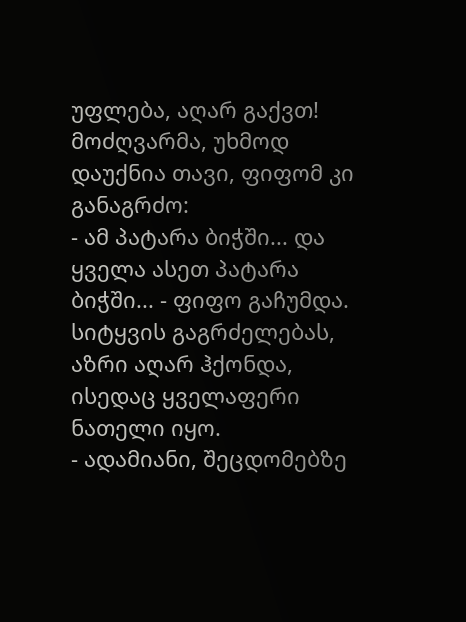უფლება, აღარ გაქვთ!
მოძღვარმა, უხმოდ დაუქნია თავი, ფიფომ კი განაგრძო:
- ამ პატარა ბიჭში... და ყველა ასეთ პატარა ბიჭში... - ფიფო გაჩუმდა. სიტყვის გაგრძელებას, აზრი აღარ ჰქონდა, ისედაც ყველაფერი ნათელი იყო.
- ადამიანი, შეცდომებზე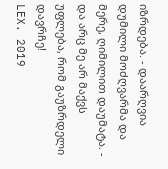იზრდება. - დაარღვია დუმილი მოძღვარმა და მერე, ღიმილით დაუმატა. - და არც მე არ მაქვს უფლება, რომ გაუზრდელი დავრჩე!
LEX. 2019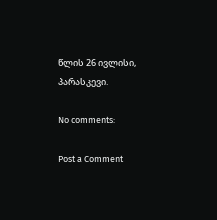წლის 26 ივლისი, პარასკევი.

No comments:

Post a Comment